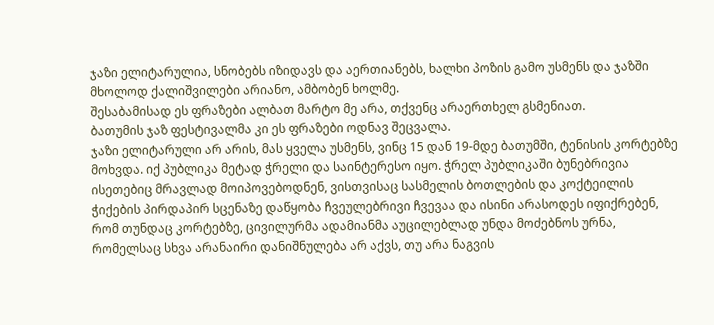ჯაზი ელიტარულია, სნობებს იზიდავს და აერთიანებს, ხალხი პოზის გამო უსმენს და ჯაზში მხოლოდ ქალიშვილები არიანო, ამბობენ ხოლმე.
შესაბამისად ეს ფრაზები ალბათ მარტო მე არა, თქვენც არაერთხელ გსმენიათ.
ბათუმის ჯაზ ფესტივალმა კი ეს ფრაზები ოდნავ შეცვალა.
ჯაზი ელიტარული არ არის, მას ყველა უსმენს, ვინც 15 დან 19-მდე ბათუმში, ტენისის კორტებზე მოხვდა. იქ პუბლიკა მეტად ჭრელი და საინტერესო იყო. ჭრელ პუბლიკაში ბუნებრივია ისეთებიც მრავლად მოიპოვებოდნენ, ვისთვისაც სასმელის ბოთლების და კოქტეილის ჭიქების პირდაპირ სცენაზე დაწყობა ჩვეულებრივი ჩვევაა და ისინი არასოდეს იფიქრებენ, რომ თუნდაც კორტებზე, ცივილურმა ადამიანმა აუცილებლად უნდა მოძებნოს ურნა, რომელსაც სხვა არანაირი დანიშნულება არ აქვს, თუ არა ნაგვის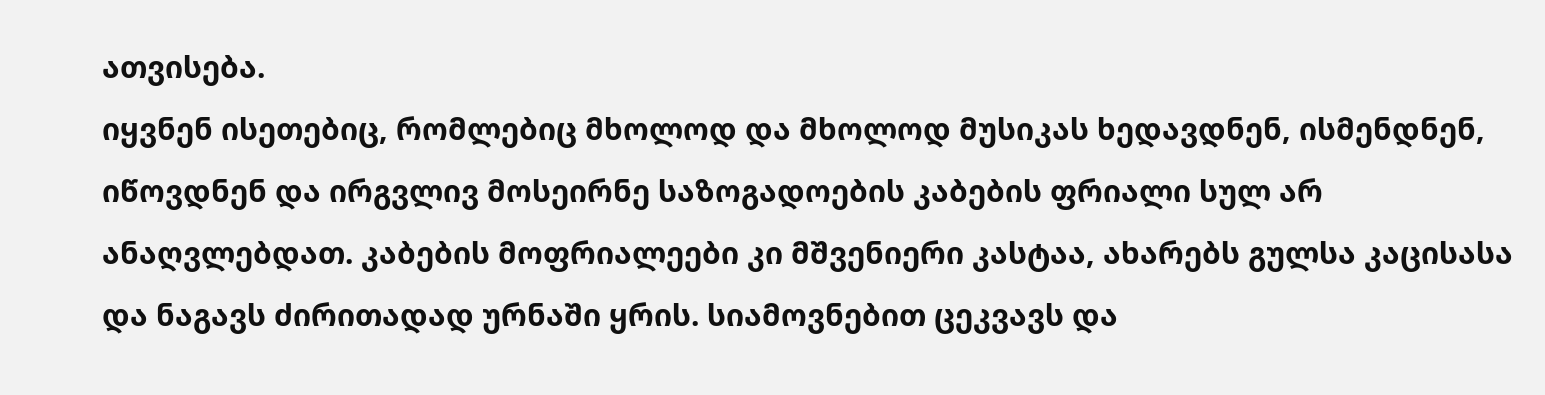ათვისება.
იყვნენ ისეთებიც, რომლებიც მხოლოდ და მხოლოდ მუსიკას ხედავდნენ, ისმენდნენ, იწოვდნენ და ირგვლივ მოსეირნე საზოგადოების კაბების ფრიალი სულ არ ანაღვლებდათ. კაბების მოფრიალეები კი მშვენიერი კასტაა, ახარებს გულსა კაცისასა და ნაგავს ძირითადად ურნაში ყრის. სიამოვნებით ცეკვავს და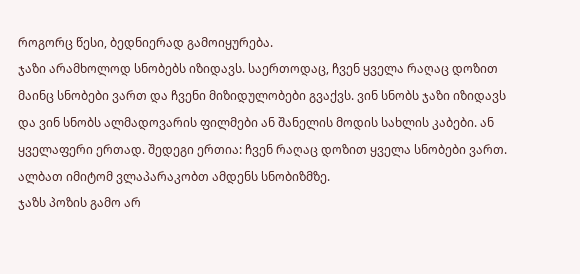როგორც წესი, ბედნიერად გამოიყურება.
ჯაზი არამხოლოდ სნობებს იზიდავს. საერთოდაც, ჩვენ ყველა რაღაც დოზით მაინც სნობები ვართ და ჩვენი მიზიდულობები გვაქვს. ვინ სნობს ჯაზი იზიდავს და ვინ სნობს ალმადოვარის ფილმები ან შანელის მოდის სახლის კაბები. ან ყველაფერი ერთად. შედეგი ერთია: ჩვენ რაღაც დოზით ყველა სნობები ვართ. ალბათ იმიტომ ვლაპარაკობთ ამდენს სნობიზმზე.
ჯაზს პოზის გამო არ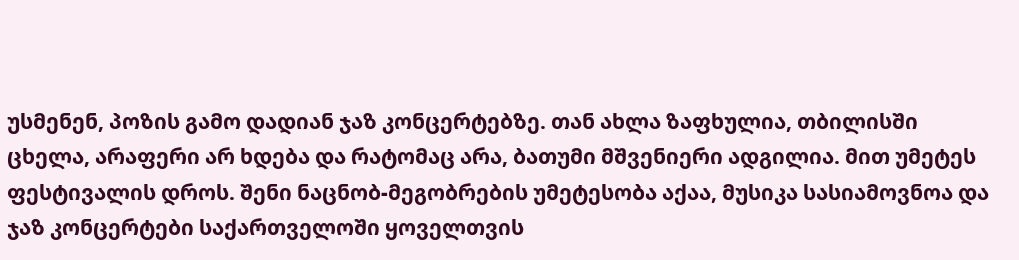უსმენენ, პოზის გამო დადიან ჯაზ კონცერტებზე. თან ახლა ზაფხულია, თბილისში ცხელა, არაფერი არ ხდება და რატომაც არა, ბათუმი მშვენიერი ადგილია. მით უმეტეს ფესტივალის დროს. შენი ნაცნობ-მეგობრების უმეტესობა აქაა, მუსიკა სასიამოვნოა და ჯაზ კონცერტები საქართველოში ყოველთვის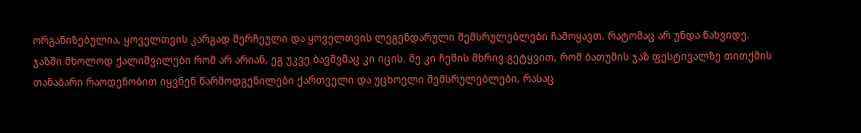ორგანიზებულია, ყოველთვის კარგად შერჩეული და ყოველთვის ლეგენდარული შემსრულებლები ჩამოყავთ. რატომაც არ უნდა წახვიდე.
ჯაზში მხოლოდ ქალიშვილები რომ არ არიან, ეგ უკვე ბავშვმაც კი იცის. მე კი ჩემის მხრივ გეტყვით, რომ ბათუმის ჯაზ ფესტივალზე თითქმის თანაბარი რაოდენობით იყვნენ წარმოდგენილები ქართველი და უცხოელი შემსრულებლები, რასაც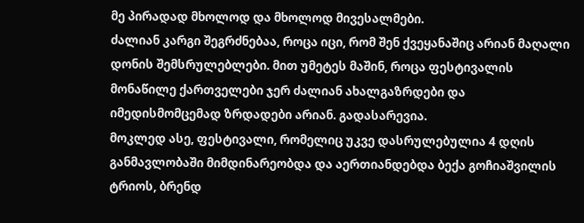მე პირადად მხოლოდ და მხოლოდ მივესალმები.
ძალიან კარგი შეგრძნებაა, როცა იცი, რომ შენ ქვეყანაშიც არიან მაღალი დონის შემსრულებლები. მით უმეტეს მაშინ, როცა ფესტივალის მონაწილე ქართველები ჯერ ძალიან ახალგაზრდები და იმედისმომცემად ზრდადები არიან. გადასარევია.
მოკლედ ასე, ფესტივალი, რომელიც უკვე დასრულებულია 4 დღის განმავლობაში მიმდინარეობდა და აერთიანდებდა ბექა გოჩიაშვილის ტრიოს, ბრენდ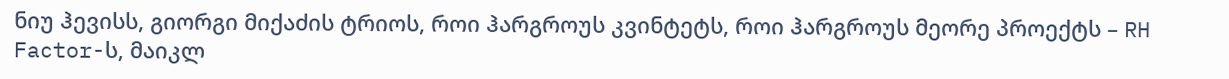ნიუ ჰევისს, გიორგი მიქაძის ტრიოს, როი ჰარგროუს კვინტეტს, როი ჰარგროუს მეორე პროექტს – RH Factor-ს, მაიკლ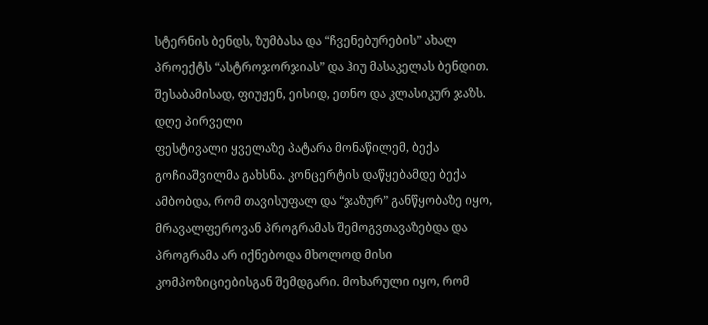სტერნის ბენდს, ზუმბასა და “ჩვენებურების” ახალ პროექტს “ასტროჯორჯიას” და ჰიუ მასაკელას ბენდით. შესაბამისად, ფიუჟენ, ეისიდ, ეთნო და კლასიკურ ჯაზს.
დღე პირველი
ფესტივალი ყველაზე პატარა მონაწილემ, ბექა გოჩიაშვილმა გახსნა. კონცერტის დაწყებამდე ბექა ამბობდა, რომ თავისუფალ და “ჯაზურ” განწყობაზე იყო, მრავალფეროვან პროგრამას შემოგვთავაზებდა და პროგრამა არ იქნებოდა მხოლოდ მისი კომპოზიციებისგან შემდგარი. მოხარული იყო, რომ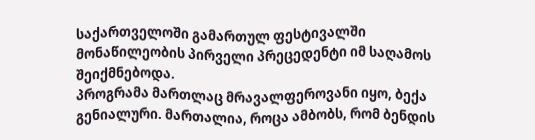საქართველოში გამართულ ფესტივალში მონაწილეობის პირველი პრეცედენტი იმ საღამოს შეიქმნებოდა.
პროგრამა მართლაც მრავალფეროვანი იყო, ბექა გენიალური. მართალია, როცა ამბობს, რომ ბენდის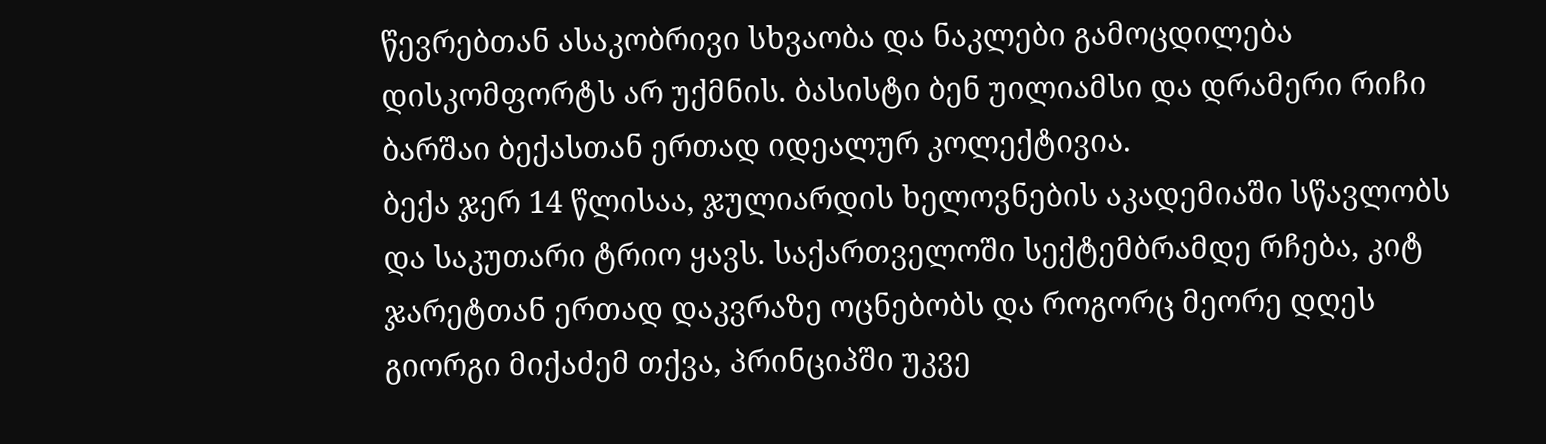წევრებთან ასაკობრივი სხვაობა და ნაკლები გამოცდილება დისკომფორტს არ უქმნის. ბასისტი ბენ უილიამსი და დრამერი რიჩი ბარშაი ბექასთან ერთად იდეალურ კოლექტივია.
ბექა ჯერ 14 წლისაა, ჯულიარდის ხელოვნების აკადემიაში სწავლობს და საკუთარი ტრიო ყავს. საქართველოში სექტემბრამდე რჩება, კიტ ჯარეტთან ერთად დაკვრაზე ოცნებობს და როგორც მეორე დღეს გიორგი მიქაძემ თქვა, პრინციპში უკვე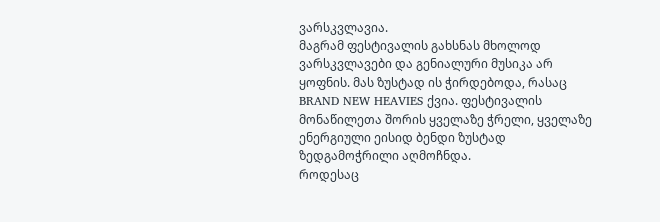ვარსკვლავია.
მაგრამ ფესტივალის გახსნას მხოლოდ ვარსკვლავები და გენიალური მუსიკა არ ყოფნის. მას ზუსტად ის ჭირდებოდა, რასაც BRAND NEW HEAVIES ქვია. ფესტივალის მონაწილეთა შორის ყველაზე ჭრელი, ყველაზე ენერგიული ეისიდ ბენდი ზუსტად ზედგამოჭრილი აღმოჩნდა.
როდესაც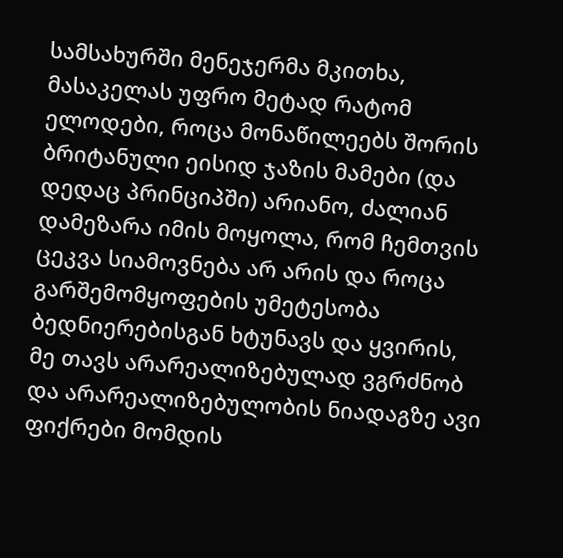სამსახურში მენეჯერმა მკითხა, მასაკელას უფრო მეტად რატომ ელოდები, როცა მონაწილეებს შორის ბრიტანული ეისიდ ჯაზის მამები (და დედაც პრინციპში) არიანო, ძალიან დამეზარა იმის მოყოლა, რომ ჩემთვის ცეკვა სიამოვნება არ არის და როცა გარშემომყოფების უმეტესობა ბედნიერებისგან ხტუნავს და ყვირის, მე თავს არარეალიზებულად ვგრძნობ და არარეალიზებულობის ნიადაგზე ავი ფიქრები მომდის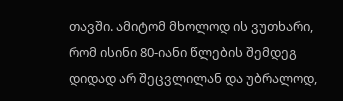თავში. ამიტომ მხოლოდ ის ვუთხარი, რომ ისინი 80-იანი წლების შემდეგ დიდად არ შეცვლილან და უბრალოდ,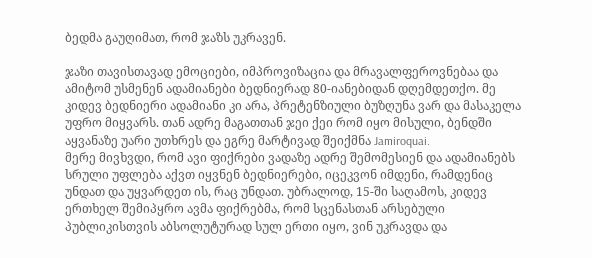ბედმა გაუღიმათ, რომ ჯაზს უკრავენ.

ჯაზი თავისთავად ემოციები, იმპროვიზაცია და მრავალფეროვნებაა და ამიტომ უსმენენ ადამიანები ბედნიერად 80-იანებიდან დღემდეთქო. მე კიდევ ბედნიერი ადამიანი კი არა, პრეტენზიული ბუზღუნა ვარ და მასაკელა უფრო მიყვარს. თან ადრე მაგათთან ჯეი ქეი რომ იყო მისული, ბენდში აყვანაზე უარი უთხრეს და ეგრე მარტივად შეიქმნა Jamiroquai.
მერე მივხვდი, რომ ავი ფიქრები ვადაზე ადრე შემომესიენ და ადამიანებს სრული უფლება აქვთ იყვნენ ბედნიერები, იცეკვონ იმდენი, რამდენიც უნდათ და უყვარდეთ ის, რაც უნდათ. უბრალოდ, 15-ში საღამოს, კიდევ ერთხელ შემიპყრო ავმა ფიქრებმა, რომ სცენასთან არსებული პუბლიკისთვის აბსოლუტურად სულ ერთი იყო, ვინ უკრავდა და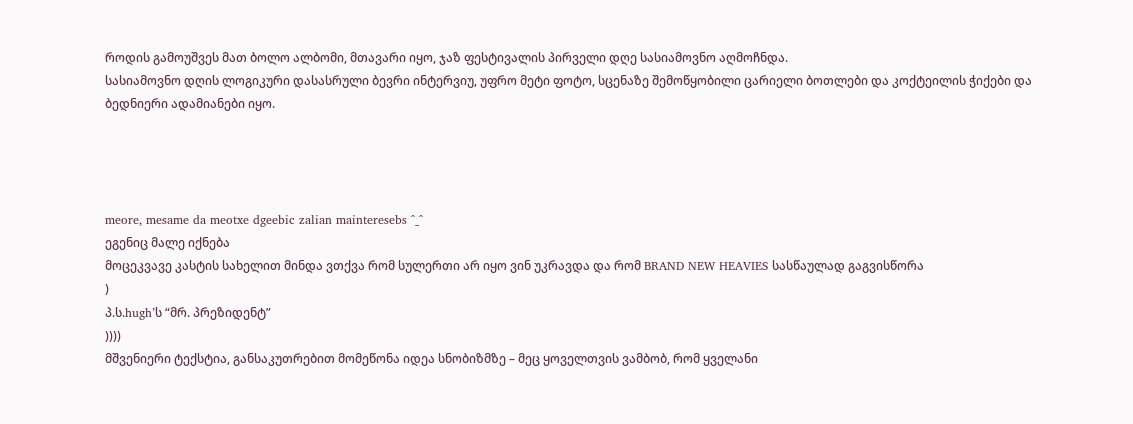როდის გამოუშვეს მათ ბოლო ალბომი, მთავარი იყო, ჯაზ ფესტივალის პირველი დღე სასიამოვნო აღმოჩნდა.
სასიამოვნო დღის ლოგიკური დასასრული ბევრი ინტერვიუ, უფრო მეტი ფოტო, სცენაზე შემოწყობილი ცარიელი ბოთლები და კოქტეილის ჭიქები და ბედნიერი ადამიანები იყო.




meore, mesame da meotxe dgeebic zalian mainteresebs ^_^
ეგენიც მალე იქნება
მოცეკვავე კასტის სახელით მინდა ვთქვა რომ სულერთი არ იყო ვინ უკრავდა და რომ BRAND NEW HEAVIES სასწაულად გაგვისწორა
)
პ.ს.hugh’ს “მრ. პრეზიდენტ”
))))
მშვენიერი ტექსტია, განსაკუთრებით მომეწონა იდეა სნობიზმზე – მეც ყოველთვის ვამბობ, რომ ყველანი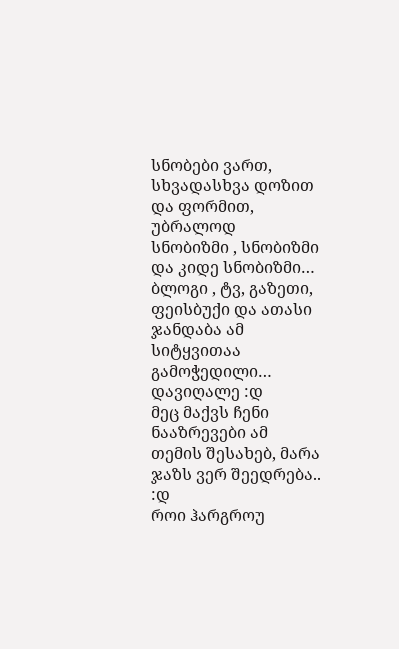სნობები ვართ, სხვადასხვა დოზით და ფორმით, უბრალოდ
სნობიზმი , სნობიზმი და კიდე სნობიზმი… ბლოგი , ტვ, გაზეთი, ფეისბუქი და ათასი ჯანდაბა ამ სიტყვითაა გამოჭედილი… დავიღალე :დ
მეც მაქვს ჩენი ნააზრევები ამ თემის შესახებ, მარა ჯაზს ვერ შეედრება.. :დ
როი ჰარგროუ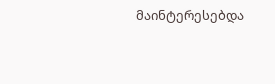მაინტერესებდა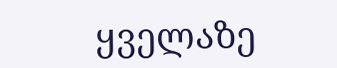ყველაზე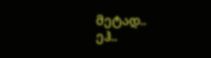მეტად..
ეჰ..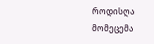როდისღა მომეცემა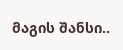მაგის შანსი..